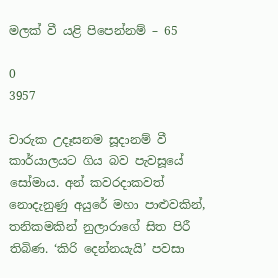මලක් වී යළි පිපෙන්නම් – 65

0
3957

චාරුක උදෑසනම සූදානම් වී කාර්යාලයට ගිය බව පැවසූයේ සෝමාය. අන් කවරදාකවත් නොදැනුණු අයුරේ මහා පාළුවකින්, තනිකමකින් නුලාරාගේ සිත පිරී තිබිණ. ‘කිරි දෙන්නයැයි’ පවසා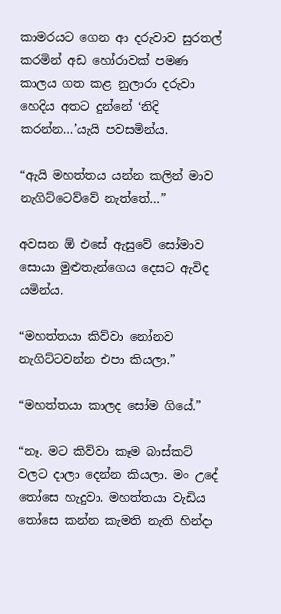කාමරයට ගෙන ආ දරුවාව සුරතල් කරමින් අඩ හෝරාවක් පමණ කාලය ගත කළ නුලාරා දරුවා හෙදිය අතට දුන්නේ ‘නිදි කරන්න…’යැයි පවසමින්ය.

“ඇයි මහත්තය යන්න කලින් මාව නැගිට්ටෙව්වේ නැත්තේ…”

අවසන ඕ එසේ ඇසුවේ සෝමාව සොයා මුළුතැන්ගෙය දෙසට ඇවිද යමින්ය.

“මහත්තයා කිව්වා නෝනව නැගිට්ටවන්න එපා කියලා.”

“මහත්තයා කාලද සෝම ගියේ.”

“නෑ. මට කිව්වා කෑම බාස්කට් වලට දාලා දෙන්න කියලා. මං උදේ තෝසෙ හැදුවා. මහත්තයා වැඩිය තෝසෙ කන්න කැමති නැති හින්දා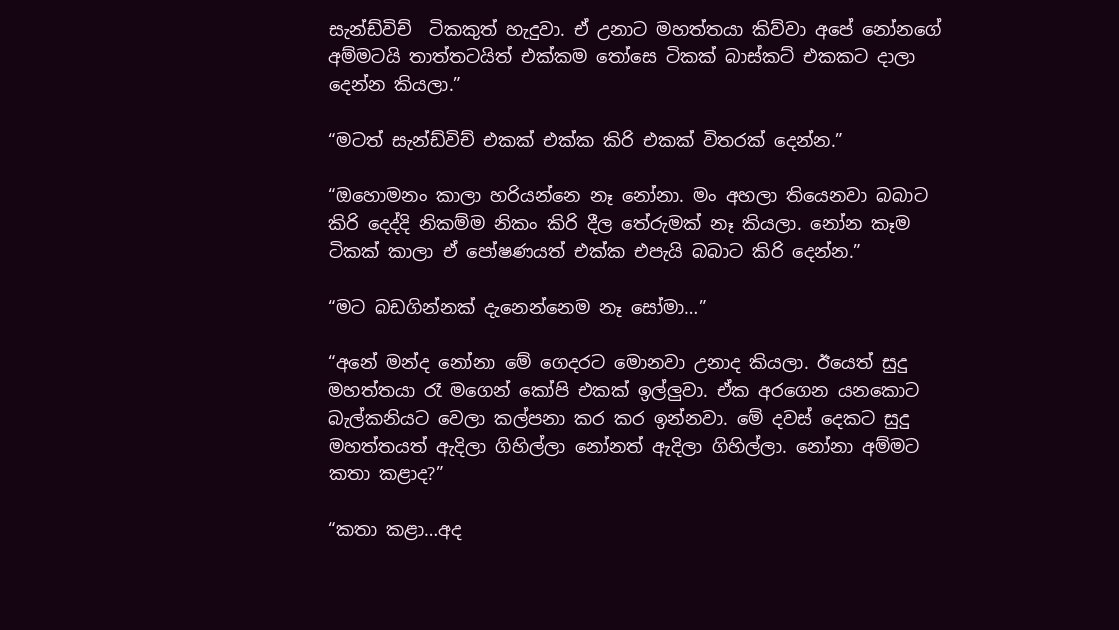සැන්ඩ්විච්  ටිකකුත් හැදුවා. ඒ උනාට මහත්තයා කිව්වා අපේ නෝනගේ අම්මටයි තාත්තටයිත් එක්කම තෝසෙ ටිකක් බාස්කට් එකකට දාලා දෙන්න කියලා.”

“මටත් සැන්ඩ්විච් එකක් එක්ක කිරි එකක් විතරක් දෙන්න.”

“ඔහොමනං කාලා හරියන්නෙ නෑ නෝනා. මං අහලා තියෙනවා බබාට කිරි දෙද්දි නිකම්ම නිකං කිරි දීල තේරුමක් නෑ කියලා. නෝන කෑම ටිකක් කාලා ඒ පෝෂණයත් එක්ක එපැයි බබාට කිරි දෙන්න.”

“මට බඩගින්නක් දැනෙන්නෙම නෑ සෝමා…”

“අනේ මන්ද නෝනා මේ ගෙදරට මොනවා උනාද කියලා. ඊයෙත් සුදු මහත්තයා රෑ මගෙන් කෝපි එකක් ඉල්ලුවා. ඒක අරගෙන යනකොට බැල්කනියට වෙලා කල්පනා කර කර ඉන්නවා. මේ දවස් දෙකට සුදු මහත්තයත් ඇදිලා ගිහිල්ලා නෝනත් ඇදිලා ගිහිල්ලා. නෝනා අම්මට කතා කළාද?”

“කතා කළා…අද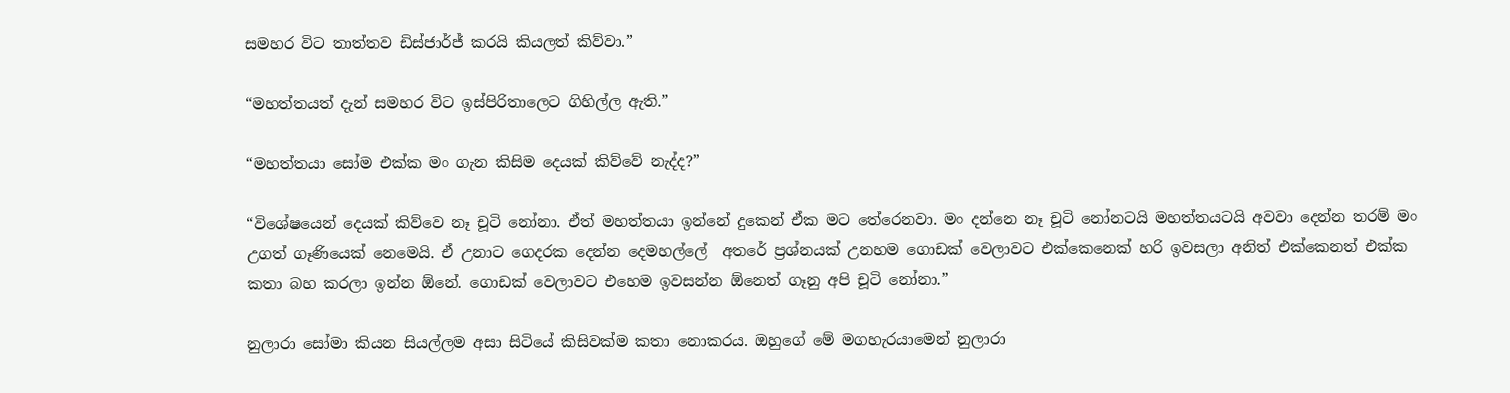සමහර විට තාත්තව ඩිස්ජාර්ජ් කරයි කියලත් කිව්වා.”

“මහත්තයත් දැන් සමහර විට ඉස්පිරිතාලෙට ගිහිල්ල ඇති.”

“මහත්තයා සෝම එක්ක මං ගැන කිසිම දෙයක් කිව්වේ නැද්ද?”

“විශේෂයෙන් දෙයක් කිව්වෙ නෑ චූටි නෝනා. ඒත් මහත්තයා ඉන්නේ දුකෙන් ඒක මට තේරෙනවා. මං දන්නෙ නෑ චූටි නෝනටයි මහත්තයටයි අවවා දෙන්න තරම් මං උගත් ගෑණියෙක් නෙමෙයි. ඒ උනාට ගෙදරක දෙන්න දෙමහල්ලේ  අතරේ ප්‍රශ්නයක් උනහම ගොඩක් වෙලාවට එක්කෙනෙක් හරි ඉවසලා අනිත් එක්කෙනත් එක්ක කතා බහ කරලා ඉන්න ඕනේ. ගොඩක් වෙලාවට එහෙම ඉවසන්න ඕනෙත් ගෑනු අපි චූටි නෝනා.”

නුලාරා සෝමා කියන සියල්ලම අසා සිටියේ කිසිවක්ම කතා නොකරය. ඔහුගේ මේ මගහැරයාමෙන් නුලාරා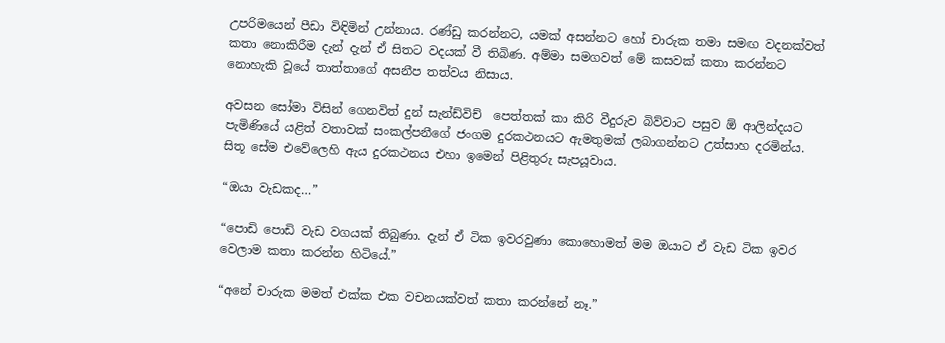උපරිමයෙන් පීඩා විඳිමින් උන්නාය. රණ්ඩු කරන්නට, යමක් අසන්නට හෝ චාරුක තමා සමඟ වදනක්වත් කතා නොකිරීම දැන් දැන් ඒ සිතට වදයක් වී තිබිණ. අම්මා සමගවත් මේ කසවක් කතා කරන්නට නොහැකි වූයේ තාත්තාගේ අසනීප තත්වය නිසාය.

අවසන සෝමා විසින් ගෙනවිත් දුන් සැන්ඩ්විච්  පෙත්තක් කා කිරි වීදුරුව බිව්වාට පසුව ඕ ආලින්දයට පැමිණියේ යළිත් වතාවක් සංකල්පනීගේ ජංගම දුරකථනයට ඇමතුමක් ලබාගන්නට උත්සාහ දරමින්ය. සිතූ සේම එවේලෙහි ඇය දුරකථනය එහා ඉමෙන් පිළිතුරු සැපයූවාය.

“ඔයා වැඩකද…”

“පොඩි පොඩි වැඩ වගයක් තිබුණා. දැන් ඒ ටික ඉවරවුණා කොහොමත් මම ඔයාට ඒ වැඩ ටික ඉවර වෙලාම කතා කරන්න හිටියේ.”

“අනේ චාරුක මමත් එක්ක එක වචනයක්වත් කතා කරන්නේ නෑ.”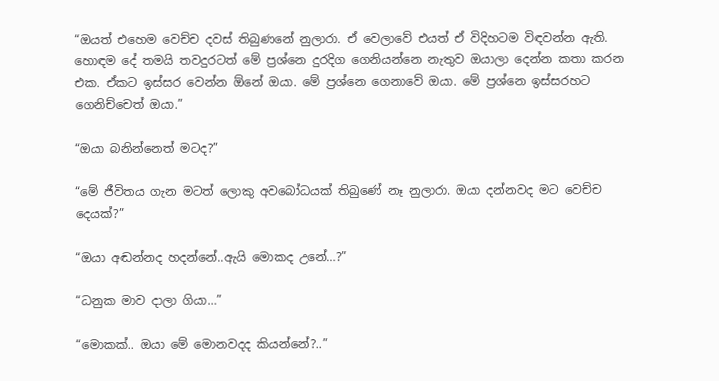“ඔයත් එහෙම වෙච්ච දවස් තිබුණනේ නුලාරා. ඒ වෙලාවේ එයත් ඒ විදිහටම විඳවන්න ඇති. හොඳම දේ තමයි තවදුරටත් මේ ප්‍රශ්නෙ දුරදිග ගෙනියන්නෙ නැතුව ඔයාලා දෙන්න කතා කරන එක. ඒකට ඉස්සර වෙන්න ඕනේ ඔයා. මේ ප්‍රශ්නෙ ගෙනාවේ ඔයා. මේ ප්‍රශ්නෙ ඉස්සරහට ගෙනිච්චෙත් ඔයා.”

“ඔයා බනින්නෙත් මටද?”

“මේ ජීවිතය ගැන මටත් ලොකු අවබෝධයක් තිබුණේ නෑ නුලාරා. ඔයා දන්නවද මට වෙච්ච දෙයක්?”

“ඔයා අඬන්නද හදන්නේ..ඇයි මොකද උනේ…?”

“ධනුක මාව දාලා ගියා…”

“මොකක්.. ඔයා මේ මොනවදද කියන්නේ?..”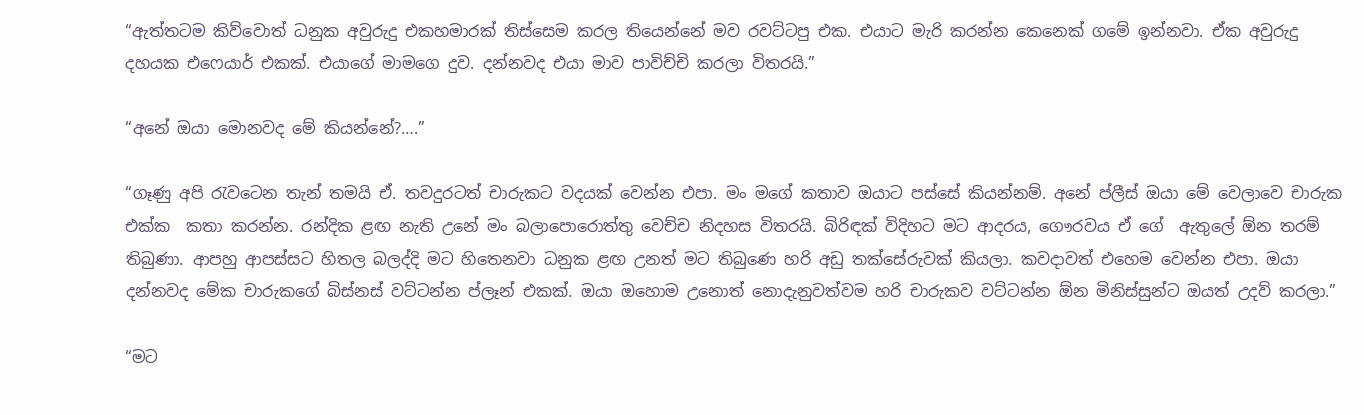“ඇත්තටම කිව්වොත් ධනුක අවුරුදු එකහමාරක් තිස්සෙම කරල තියෙන්නේ මව රවට්ටපු එක. එයාට මැරි කරන්න කෙනෙක් ගමේ ඉන්නවා. ඒක අවුරුදු දහයක එෆෙයාර් එකක්. එයාගේ මාමගෙ දුව. දන්නවද එයා මාව පාවිච්චි කරලා විතරයි.”

“අනේ ඔයා මොනවද මේ කියන්නේ?….”

“ගෑණු අපි රැවටෙන තැන් තමයි ඒ. තවදුරටත් චාරුකට වදයක් වෙන්න එපා. මං මගේ කතාව ඔයාට පස්සේ කියන්නම්. අනේ ප්ලීස් ඔයා මේ වෙලාවෙ චාරුක එක්ක  කතා කරන්න. රන්දික ළඟ නැති උනේ මං බලාපොරොත්තු වෙච්ච නිදහස විතරයි. බිරිඳක් විදිහට මට ආදරය, ගෞරවය ඒ ගේ  ඇතුලේ ඕන තරම් තිබුණා. ආපහු ආපස්සට හිතල බලද්දි මට හිතෙනවා ධනුක ළඟ උනත් මට තිබුණෙ හරි අඩු තක්සේරුවක් කියලා. කවදාවත් එහෙම වෙන්න එපා. ඔයා දන්නවද මේක චාරුකගේ බිස්නස් වට්ටන්න ප්ලෑන් එකක්. ඔයා ඔහොම උනොත් නොදැනුවත්වම හරි චාරුකව වට්ටන්න ඕන මිනිස්සුන්ට ඔයත් උදව් කරලා.”

“මට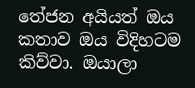තේජන අයියත් ඔය කතාව ඔය විදිහටම කිව්වා. ඔයාලා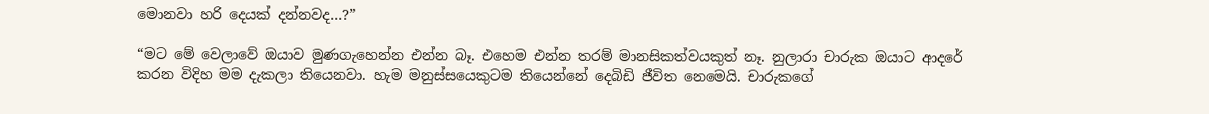මොනවා හරි දෙයක් දන්නවද…?”

“මට මේ වෙලාවේ ඔයාව මුණගැහෙන්න එන්න බෑ. එහෙම එන්න තරම් මානසිකත්වයකුත් නෑ. නුලාරා චාරුක ඔයාට ආදරේ කරන විදිහ මම දැකලා තියෙනවා. හැම මනුස්සයෙකුටම තියෙන්නේ දෙබිඩි ජීවිත නෙමෙයි. චාරුකගේ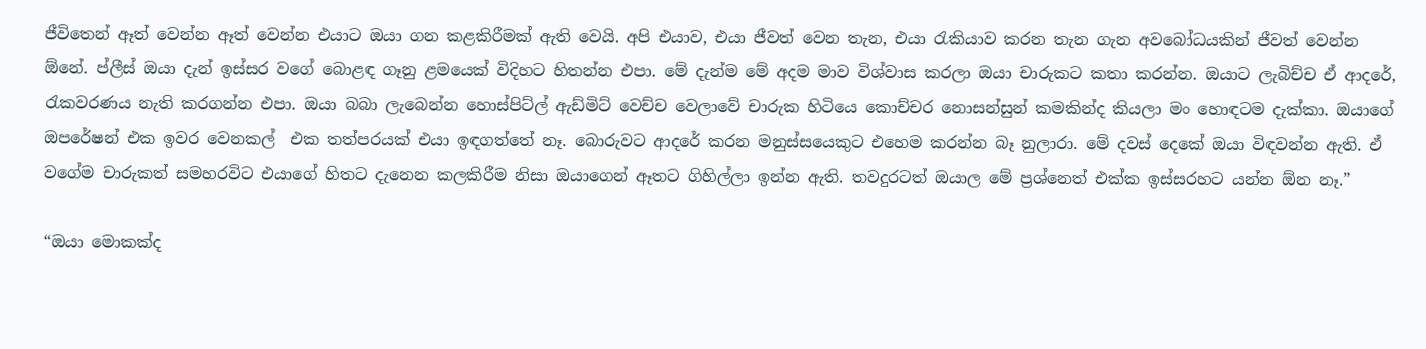ජීවිතෙන් ඈත් වෙන්න ඈත් වෙන්න එයාට ඔයා ගන කළකිරීමක් ඇති වෙයි. අපි එයාව, එයා ජීවත් වෙන තැන, එයා රැකියාව කරන තැන ගැන අවබෝධයකින් ජීවත් වෙන්න ඕනේ. ප්ලීස් ඔයා දැන් ඉස්සර වගේ බොළඳ ගෑනු ළමයෙක් විදිහට හිතන්න එපා. මේ දැන්ම මේ අදම මාව විශ්වාස කරලා ඔයා චාරුකට කතා කරන්න. ඔයාට ලැබිච්ච ඒ ආදරේ, රැකවරණය නැති කරගන්න එපා. ඔයා බබා ලැබෙන්න හොස්පිට්ල් ඇඩ්මිට් වෙච්ච වෙලාවේ චාරුක හිටියෙ කොච්චර නොසන්සුන් කමකින්ද කියලා මං හොඳටම දැක්කා. ඔයාගේ ඔපරේෂන් එක ඉවර වෙනකල්  එක තත්පරයක් එයා ඉඳගත්තේ නෑ. බොරුවට ආදරේ කරන මනුස්සයෙකුට එහෙම කරන්න බෑ නුලාරා. මේ දවස් දෙකේ ඔයා විඳවන්න ඇති. ඒ වගේම චාරුකත් සමහරවිට එයාගේ හිතට දැනෙන කලකිරීම නිසා ඔයාගෙන් ඈතට ගිහිල්ලා ඉන්න ඇති. තවදුරටත් ඔයාල මේ ප්‍රශ්නෙත් එක්ක ඉස්සරහට යන්න ඕන නෑ.”

“ඔයා මොකක්ද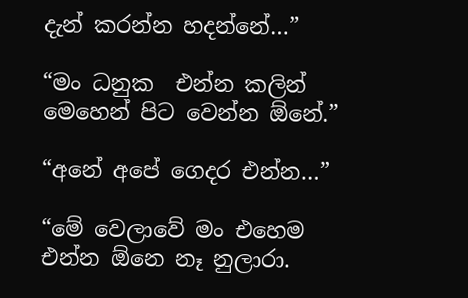දැන් කරන්න හදන්නේ…”

“මං ධනුක  එන්න කලින් මෙහෙන් පිට වෙන්න ඕනේ.”

“අනේ අපේ ගෙදර එන්න…”

“මේ වෙලාවේ මං එහෙම එන්න ඕනෙ නෑ නුලාරා.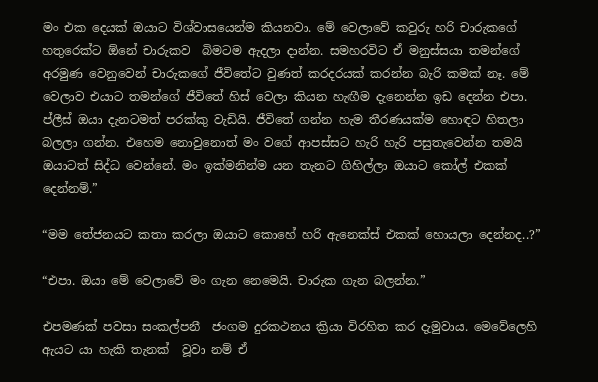මං එක දෙයක් ඔයාට විශ්වාසයෙන්ම කියනවා. මේ වෙලාවේ කවුරු හරි චාරුකගේ හතුරෙක්ට ඕනේ චාරුකව  බිමටම ඇදලා දාන්න. සමහරවිට ඒ මනුස්සයා තමන්ගේ අරමුණ වෙනුවෙන් චාරුකගේ ජීවිතේට වුණත් කරදරයක් කරන්න බැරි කමක් නෑ. මේ වෙලාව එයාට තමන්ගේ ජීවිතේ හිස් වෙලා කියන හැඟීම දැනෙන්න ඉඩ දෙන්න එපා. ප්ලීස් ඔයා දැනටමත් පරක්කු වැඩියි. ජීවිතේ ගන්න හැම තීරණයක්ම හොඳට හිතලා බලලා ගන්න. එහෙම නොවුනොත් මං වගේ ආපස්සට හැරි හැරි පසුතැවෙන්න තමයි ඔයාටත් සිද්ධ වෙන්නේ. මං ඉක්මනින්ම යන තැනට ගිහිල්ලා ඔයාට කෝල් එකක් දෙන්නම්.”

“මම තේජනයට කතා කරලා ඔයාට කොහේ හරි ඇනෙක්ස් එකක් හොයලා දෙන්නද..?”

“එපා. ඔයා මේ වෙලාවේ මං ගැන නෙමෙයි. චාරුක ගැන බලන්න.”

එපමණක් පවසා සංකල්පනී  ජංගම දුරකථනය ක්‍රියා විරහිත කර දැමුවාය. මෙවේලෙහි ඇයට යා හැකි තැනක්  වූවා නම් ඒ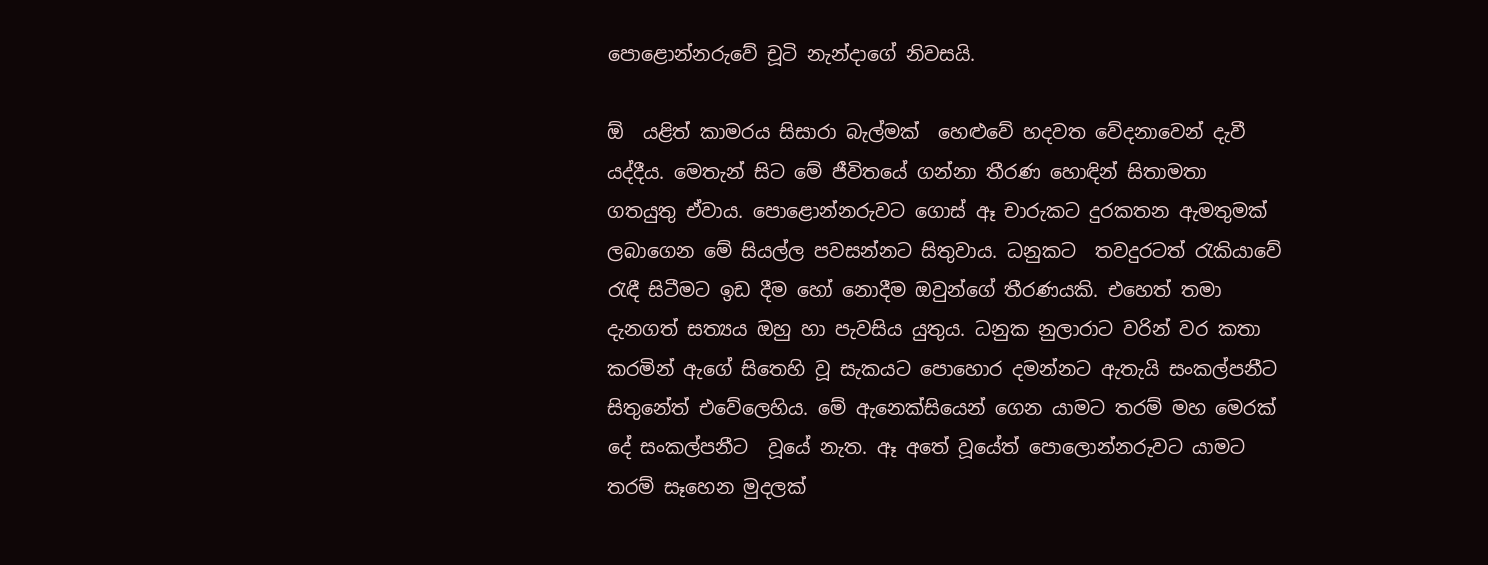පොළොන්නරුවේ චූටි නැන්දාගේ නිවසයි.

ඕ  යළිත් කාමරය සිසාරා බැල්මක්  හෙළුවේ හදවත වේදනාවෙන් දැවී යද්දීය. මෙතැන් සිට මේ ජීවිතයේ ගන්නා තීරණ හොඳින් සිතාමතා ගතයුතු ඒවාය. පොළොන්නරුවට ගොස් ඈ චාරුකට දුරකතන ඇමතුමක් ලබාගෙන මේ සියල්ල පවසන්නට සිතුවාය. ධනුකට  තවදුරටත් රැකියාවේ රැඳී සිටීමට ඉඩ දීම හෝ නොදීම ඔවුන්ගේ තීරණයකි. එහෙත් තමා දැනගත් සත්‍යය ඔහු හා පැවසිය යුතුය. ධනුක නුලාරාට වරින් වර කතා කරමින් ඇගේ සිතෙහි වූ සැකයට පොහොර දමන්නට ඇතැයි සංකල්පනීට සිතුනේත් එවේලෙහිය. මේ ඇනෙක්සියෙන් ගෙන යාමට තරම් මහ මෙරක් දේ සංකල්පනීට  වූයේ නැත. ඈ අතේ වූයේත් පොලොන්නරුවට යාමට තරම් සෑහෙන මුදලක්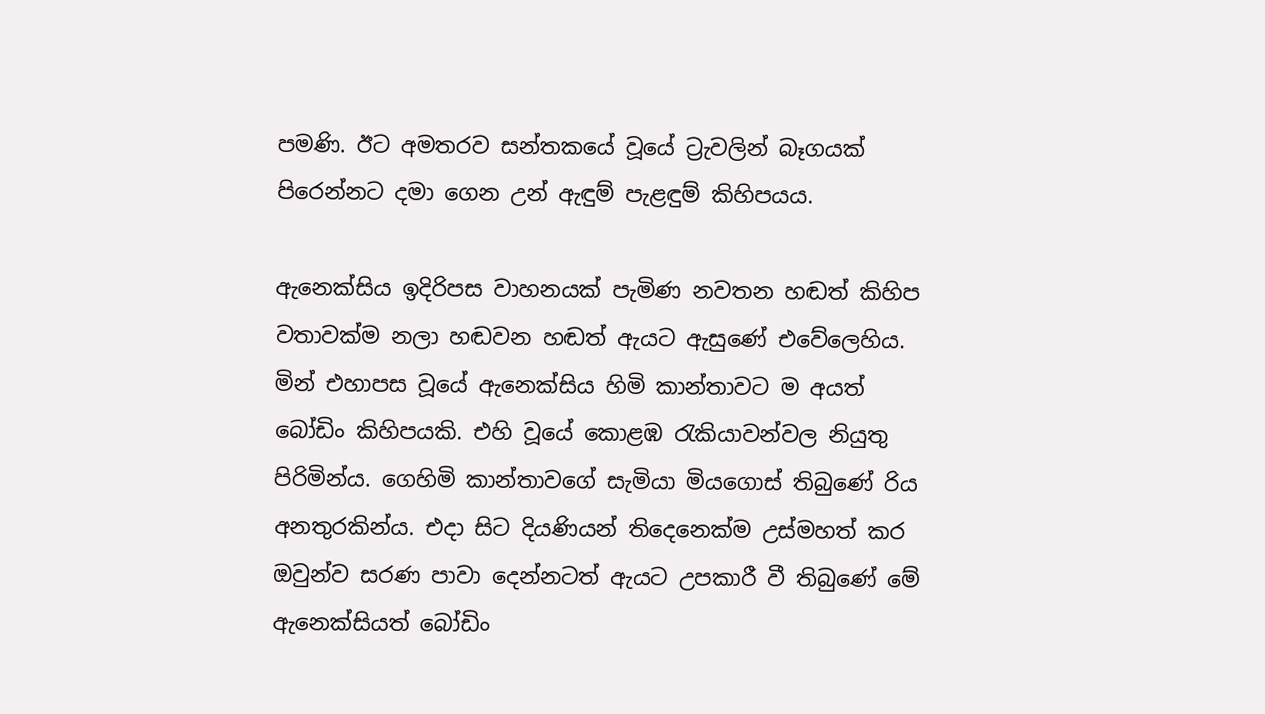පමණි. ඊට අමතරව සන්තකයේ වූයේ ට්‍රැවලින් බෑගයක් පිරෙන්නට දමා ගෙන උන් ඇඳුම් පැළඳුම් කිහිපයය.

ඇනෙක්සිය ඉදිරිපස වාහනයක් පැමිණ නවතන හඬත් කිහිප වතාවක්ම නලා හඬවන හඬත් ඇයට ඇසුණේ එවේලෙහිය. මින් එහාපස වූයේ ඇනෙක්සිය හිමි කාන්තාවට ම අයත් බෝඩිං කිහිපයකි. එහි වූයේ කොළඹ රැකියාවන්වල නියුතු පිරිමින්ය. ගෙහිමි කාන්තාවගේ සැමියා මියගොස් තිබුණේ රිය අනතුරකින්ය. එදා සිට දියණියන් තිදෙනෙක්ම උස්මහත් කර ඔවුන්ව සරණ පාවා දෙන්නටත් ඇයට උපකාරී වී තිබුණේ මේ ඇනෙක්සියත් බෝඩිං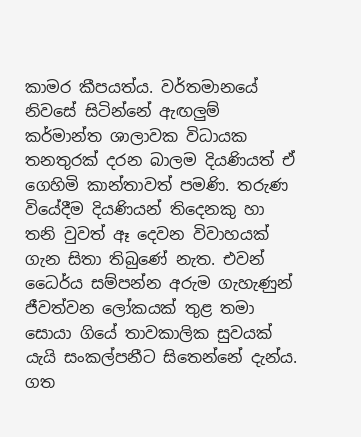කාමර කීපයත්ය. වර්තමානයේ නිවසේ සිටින්නේ ඇඟලුම් කර්මාන්ත ශාලාවක විධායක තනතුරක් දරන බාලම දියණියත් ඒ ගෙහිමි කාන්තාවත් පමණි. තරුණ වියේදීම දියණියන් තිදෙනකු හා තනි වුවත් ඈ දෙවන විවාහයක් ගැන සිතා තිබුණේ නැත. එවන් ධෛර්ය සම්පන්න අරුම ගැහැණුන් ජීවත්වන ලෝකයක් තුළ තමා සොයා ගියේ තාවකාලික සුවයක් යැයි සංකල්පනීට සිතෙන්නේ දැන්ය. ගත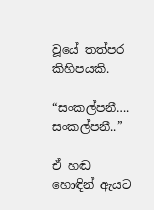වූයේ තත්පර කිහිපයකි.

“සංකල්පනී…. සංකල්පනී..”

ඒ හඬ හොඳින් ඇයට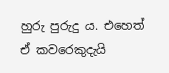හුරු පුරුදු ය. එහෙත් ඒ කවරෙකුදැයි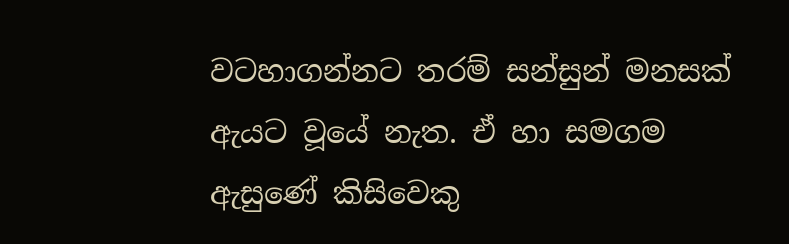වටහාගන්නට තරම් සන්සුන් මනසක් ඇයට වූයේ නැත. ඒ හා සමගම ඇසුණේ කිසිවෙකු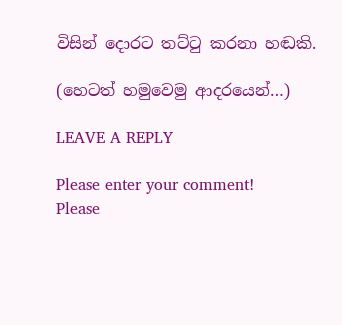විසින් දොරට තට්ටු කරනා හඬකි.

(හෙටත් හමුවෙමු ආදරයෙන්…)

LEAVE A REPLY

Please enter your comment!
Please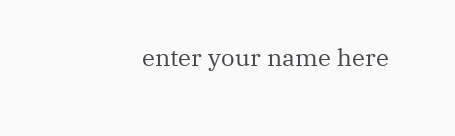enter your name here